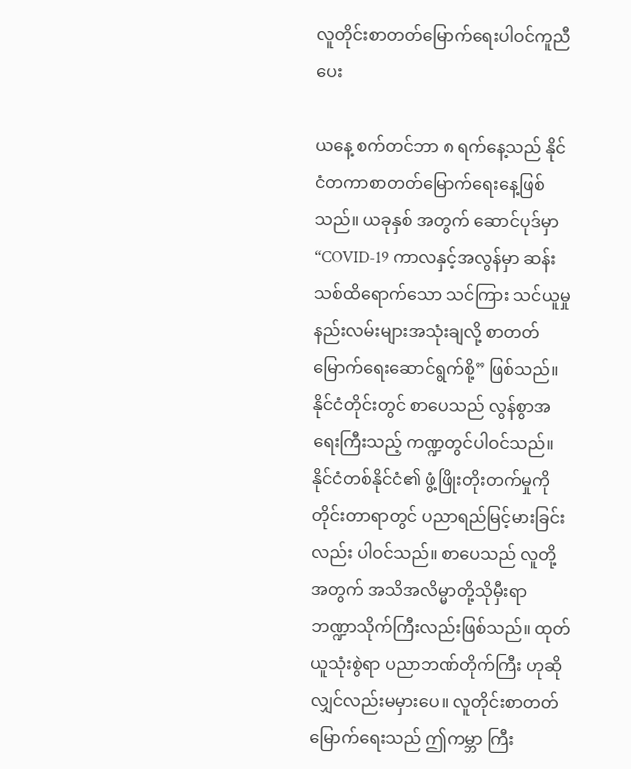လူတိုင်းစာတတ်မြောက်ရေးပါဝင်ကူညီပေး

ယနေ့ စက်တင်ဘာ ၈ ရက်နေ့သည် နိုင်ငံတကာစာတတ်မြောက်ရေးနေ့ဖြစ်သည်။ ယခုနှစ် အတွက် ဆောင်ပုဒ်မှာ “COVID-19 ကာလနှင့်အလွန်မှာ ဆန်းသစ်ထိရောက်သော သင်ကြား သင်ယူမှု နည်းလမ်းများအသုံးချလို့ စာတတ်မြောက်ရေးဆောင်ရွက်စို့” ဖြစ်သည်။ နိုင်ငံတိုင်းတွင် စာပေသည် လွန်စွာအရေးကြီးသည့် ကဏ္ဍတွင်ပါဝင်သည်။ နိုင်ငံတစ်နိုင်ငံ၏ ဖွံ့ဖြိုးတိုးတက်မှုကို တိုင်းတာရာတွင် ပညာရည်မြင့်မားခြင်းလည်း ပါဝင်သည်။ စာပေသည် လူတို့အတွက် အသိအလိမ္မာတို့သိုမှီးရာ ဘဏ္ဍာသိုက်ကြီးလည်းဖြစ်သည်။ ထုတ်ယူသုံးစွဲရာ ပညာဘဏ်တိုက်ကြီး ဟုဆိုလျှင်လည်းမမှားပေ။ လူတိုင်းစာတတ်မြောက်ရေးသည် ဤကမ္ဘာ ကြီး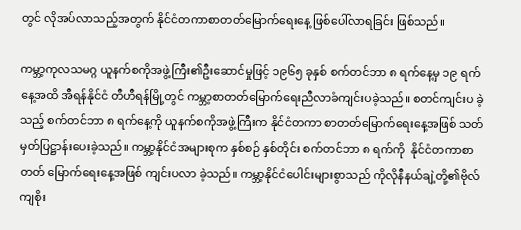တွင် လိုအပ်လာသည့်အတွက် နိုင်ငံတကာစာတတ်မြောက်ရေးနေ့ ဖြစ်ပေါ်လာရခြင်း ဖြစ်သည်။

ကမ္ဘာ့ကုလသမဂ္ဂ ယူနက်စကိုအဖွဲ့ကြီး၏ဦးဆောင်မှုဖြင့် ၁၉၆၅ ခုနှစ် စက်တင်ဘာ ၈ ရက်နေ့မှ ၁၉ ရက်နေ့အထိ အီရန်နိုင်ငံ တီဟီရန်မြို့တွင် ကမ္ဘာ့စာတတ်မြောက်ရေးညီလာခံကျင်းပခဲ့သည်။ စတင်ကျင်းပ ခဲ့သည့် စက်တင်ဘာ ၈ ရက်နေ့ကို ယူနက်စကိုအဖွဲ့ကြီးက နိုင်ငံတကာ စာတတ်မြောက်ရေးနေ့အဖြစ် သတ်မှတ်ပြဋ္ဌာန်းပေးခဲ့သည်။ ကမ္ဘာ့နိုင်ငံအများစုက နှစ်စဉ် နှစ်တိုင်း စက်တင်ဘာ ၈ ရက်ကို  နိုင်ငံတကာစာတတ် မြောက်ရေးနေ့အဖြစ် ကျင်းပလာ ခဲ့သည်။ ကမ္ဘာ့နိုင်ငံပေါင်းများစွာသည် ကိုလိုနီနယ်ချဲ့တို့၏ဗိုလ်ကျစိုး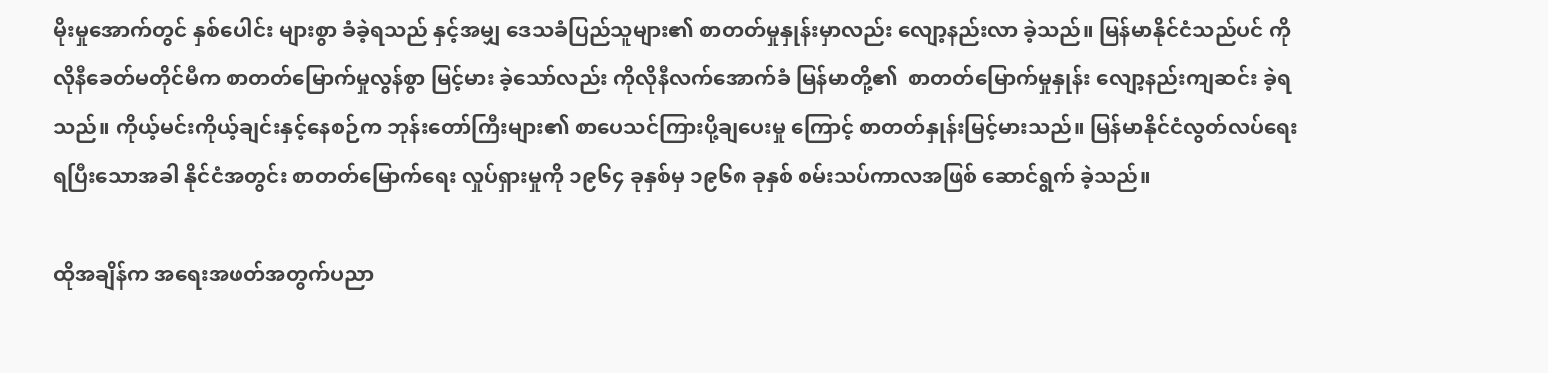မိုးမှုအောက်တွင် နှစ်ပေါင်း များစွာ ခံခဲ့ရသည် နှင့်အမျှ ဒေသခံပြည်သူများ၏ စာတတ်မှုနှုန်းမှာလည်း လျော့နည်းလာ ခဲ့သည်။ မြန်မာနိုင်ငံသည်ပင် ကိုလိုနီခေတ်မတိုင်မီက စာတတ်မြောက်မှုလွန်စွာ မြင့်မား ခဲ့သော်လည်း ကိုလိုနီလက်အောက်ခံ မြန်မာတို့၏  စာတတ်မြောက်မှုနှုန်း လျော့နည်းကျဆင်း ခဲ့ရသည်။ ကိုယ့်မင်းကိုယ့်ချင်းနှင့်နေစဉ်က ဘုန်းတော်ကြီးများ၏ စာပေသင်ကြားပို့ချပေးမှု ကြောင့် စာတတ်နှုန်းမြင့်မားသည်။ မြန်မာနိုင်ငံလွတ်လပ်ရေးရပြီးသောအခါ နိုင်ငံအတွင်း စာတတ်မြောက်ရေး လှုပ်ရှားမှုကို ၁၉၆၄ ခုနှစ်မှ ၁၉၆၈ ခုနှစ် စမ်းသပ်ကာလအဖြစ် ဆောင်ရွက် ခဲ့သည်။

ထိုအချိန်က အရေးအဖတ်အတွက်ပညာ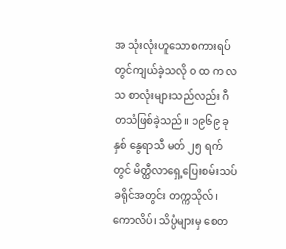အ သုံးလုံးဟူသောစကားရပ်တွင်ကျယ်ခဲ့သလို ၀ ထ က လသ စာလုံးများသည်လည်း ဂီတသံဖြစ်ခဲ့သည်။ ၁၉၆၉ ခုနှစ် နွေရာသီ မတ် ၂၅ ရက်တွင် မိတ္ထီလာရှေ့ပြေးစမ်းသပ်ခရိုင်အတွင်း တက္ကသိုလ်၊ ကောလိပ်၊ သိပ္ပံများမှ စေတ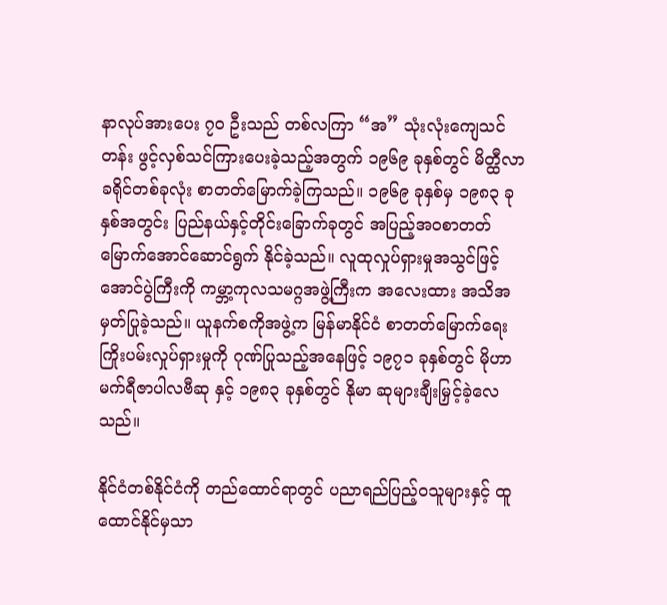နာလုပ်အားပေး ၇၀ ဦးသည် တစ်လကြာ “အ” သုံးလုံးကျေသင်တန်း ဖွင့်လှစ်သင်ကြားပေးခဲ့သည့်အတွက် ၁၉၆၉ ခုနှစ်တွင် မိတ္ထီလာခရိုင်တစ်ခုလုံး စာတတ်မြောက်ခဲ့ကြသည်။ ၁၉၆၉ ခုနှစ်မှ ၁၉၈၃ ခုနှစ်အတွင်း ပြည်နယ်နှင့်တိုင်းခြောက်ခုတွင် အပြည့်အဝစာတတ် မြောက်အောင်ဆောင်ရွက် နိုင်ခဲ့သည်။ လူထုလှုပ်ရှားမှုအသွင်ဖြင့် အောင်ပွဲကြီးကို ကမ္ဘာ့ကုလသမဂ္ဂအဖွဲ့ကြီးက အလေးထား အသိအမှတ်ပြုခဲ့သည်။ ယူနက်စကိုအဖွဲ့က မြန်မာနိုင်ငံ စာတတ်မြောက်ရေး ကြိုးပမ်းလှုပ်ရှားမှုကို ဂုဏ်ပြုသည့်အနေဖြင့် ၁၉၇၁ ခုနှစ်တွင် မိုဟာမက်ရီဇာပါလဗီဆု နှင့် ၁၉၈၃ ခုနှစ်တွင် နိုမာ ဆုများချီးမြှင့်ခဲ့လေသည်။

နိုင်ငံတစ်နိုင်ငံကို တည်ထောင်ရာတွင် ပညာရည်ပြည့်ဝသူများနှင့် ထူထောင်နိုင်မှသာ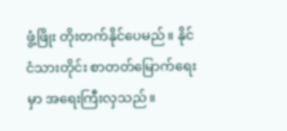ဖွံ့ဖြိုး တိုးတက်နိုင်ပေမည်။ နိုင်ငံသားတိုင်း စာတတ်မြောက်ရေးမှာ အရေးကြီးလှသည်။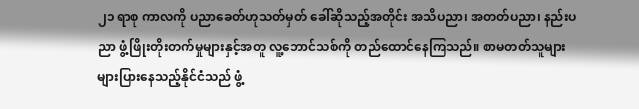၂၁ ရာစု ကာလကို ပညာခေတ်ဟုသတ်မှတ် ခေါ်ဆိုသည့်အတိုင်း အသိပညာ၊ အတတ်ပညာ၊ နည်းပညာ ဖွံ့ဖြိုးတိုးတက်မှုများနှင့်အတူ လူ့ဘောင်သစ်ကို တည်ထောင်နေကြသည်။ စာမတတ်သူများ များပြားနေသည့်နိုင်ငံသည် ဖွံ့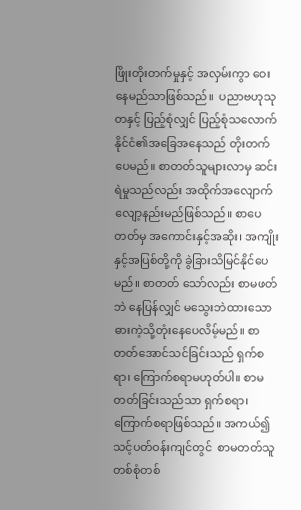ဖြိုးတိုးတက်မှုနှင့် အလှမ်းကွာ ဝေးနေမည်သာဖြစ်သည်။  ပညာဗဟုသုတနှင့် ပြည့်စုံလျှင် ပြည့်စုံသလောက်  နိုင်ငံ၏အခြေအနေသည် တိုးတက်ပေမည်။ စာတတ်သူများလာမှ ဆင်းရဲမှုသည်လည်း အထိုက်အလျောက်လျော့နည်းမည်ဖြစ်သည်။ စာပေတတ်မှ အကောင်းနှင့်အဆိုး၊ အကျိုးနှင့်အပြစ်တို့ကို ခွဲခြားသိမြင်နိုင်ပေမည်။ စာတတ် သော်လည်း စာမဖတ်ဘဲ နေပြန်လျှင် မသွေးဘဲထားသောဓားကဲ့သို့တုံးနေပေလိမ့်မည်။ စာတတ်အောင်သင်ခြင်းသည် ရှက်စရာ၊ ကြောက်စရာမဟုတ်ပါ။ စာမတတ်ခြင်းသည်သာ ရှက်စရာ၊ ကြောက်စရာဖြစ်သည်။ အကယ်၍ သင့်ပတ်ဝန်းကျင်တွင်  စာမတတ်သူ တစ်စုံတစ်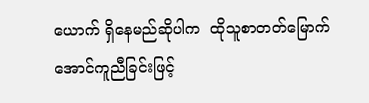ယောက် ရှိနေမည်ဆိုပါက  ထိုသူစာတတ်မြောက်အောင်ကူညီခြင်းဖြင့်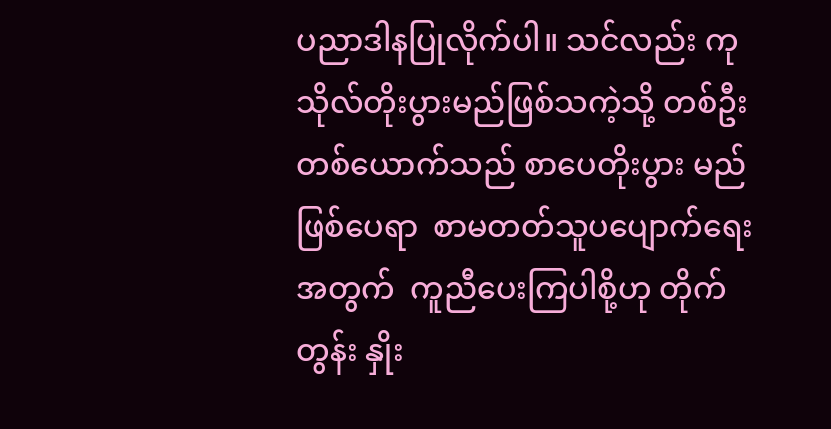ပညာဒါနပြုလိုက်ပါ။ သင်လည်း ကုသိုလ်တိုးပွားမည်ဖြစ်သကဲ့သို့ တစ်ဦးတစ်ယောက်သည် စာပေတိုးပွား မည်ဖြစ်ပေရာ  စာမတတ်သူပပျောက်ရေးအတွက်  ကူညီပေးကြပါစို့ဟု တိုက်တွန်း နှိုး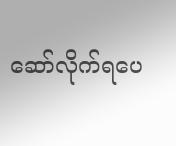ဆော်လိုက်ရပေ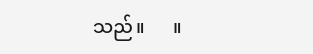သည်။      ။